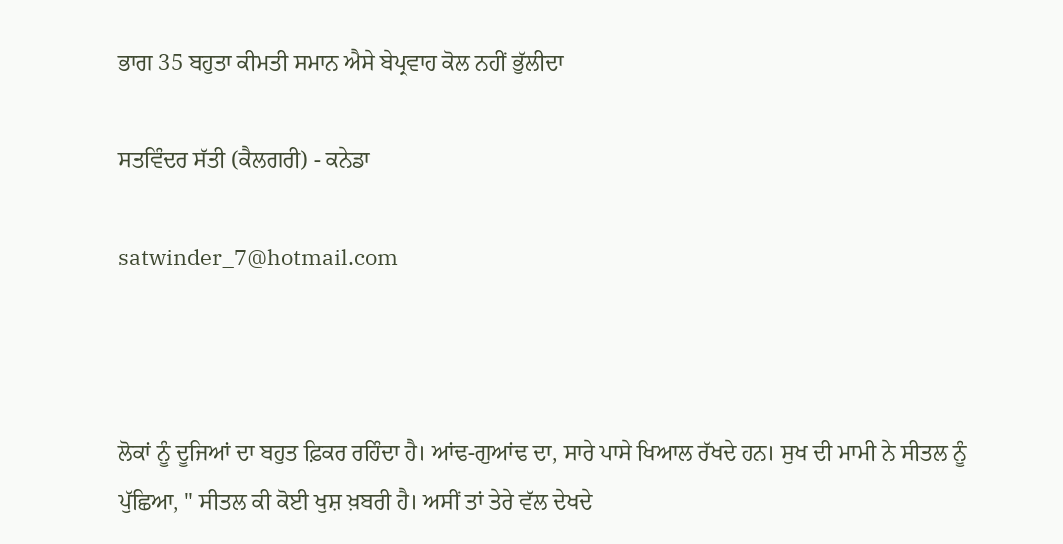ਭਾਗ 35 ਬਹੁਤਾ ਕੀਮਤੀ ਸਮਾਨ ਐਸੇ ਬੇਪ੍ਰਵਾਹ ਕੋਲ ਨਹੀਂ ਭੁੱਲੀਦਾ

ਸਤਵਿੰਦਰ ਸੱਤੀ (ਕੈਲਗਰੀ) - ਕਨੇਡਾ

satwinder_7@hotmail.com



ਲੋਕਾਂ ਨੂੰ ਦੂਜਿਆਂ ਦਾ ਬਹੁਤ ਫ਼ਿਕਰ ਰਹਿੰਦਾ ਹੈ। ਆਂਢ-ਗੁਆਂਢ ਦਾ, ਸਾਰੇ ਪਾਸੇ ਖਿਆਲ ਰੱਖਦੇ ਹਨ। ਸੁਖ ਦੀ ਮਾਮੀ ਨੇ ਸੀਤਲ ਨੂੰ ਪੁੱਛਿਆ, " ਸੀਤਲ ਕੀ ਕੋਈ ਖੁਸ਼ ਖ਼ਬਰੀ ਹੈ। ਅਸੀਂ ਤਾਂ ਤੇਰੇ ਵੱਲ ਦੇਖਦੇ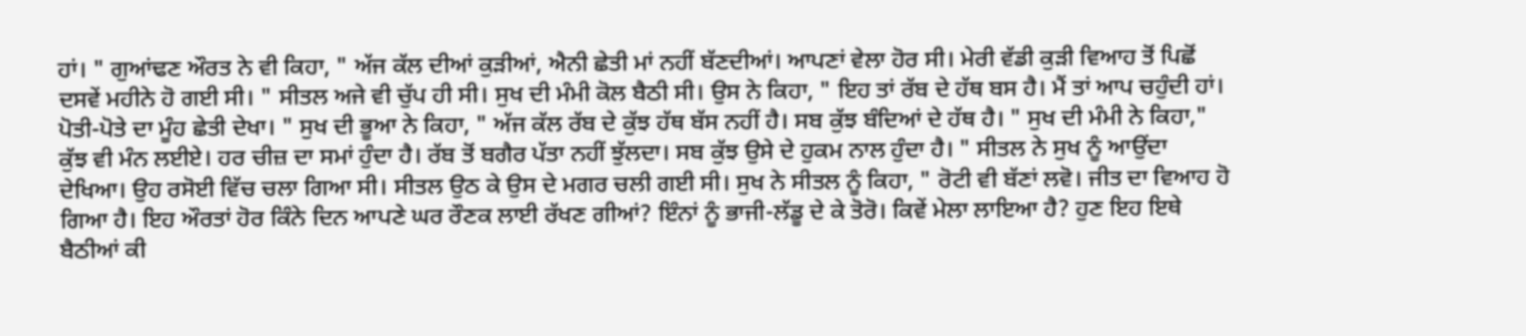ਹਾਂ। " ਗੁਆਂਢਣ ਔਰਤ ਨੇ ਵੀ ਕਿਹਾ, " ਅੱਜ ਕੱਲ ਦੀਆਂ ਕੁੜੀਆਂ, ਐਨੀ ਛੇਤੀ ਮਾਂ ਨਹੀਂ ਬੱਣਦੀਆਂ। ਆਪਣਾਂ ਵੇਲਾ ਹੋਰ ਸੀ। ਮੇਰੀ ਵੱਡੀ ਕੁੜੀ ਵਿਆਹ ਤੋਂ ਪਿਛੋਂ ਦਸਵੇਂ ਮਹੀਨੇ ਹੋ ਗਈ ਸੀ। " ਸੀਤਲ ਅਜੇ ਵੀ ਚੁੱਪ ਹੀ ਸੀ। ਸੁਖ ਦੀ ਮੰਮੀ ਕੋਲ ਬੈਠੀ ਸੀ। ਉਸ ਨੇ ਕਿਹਾ, " ਇਹ ਤਾਂ ਰੱਬ ਦੇ ਹੱਥ ਬਸ ਹੈ। ਮੈਂ ਤਾਂ ਆਪ ਚਹੁੰਦੀ ਹਾਂ। ਪੋਤੀ-ਪੋਤੇ ਦਾ ਮੂੰਹ ਛੇਤੀ ਦੇਖਾ। " ਸੁਖ ਦੀ ਭੂਆ ਨੇ ਕਿਹਾ, " ਅੱਜ ਕੱਲ ਰੱਬ ਦੇ ਕੁੱਝ ਹੱਥ ਬੱਸ ਨਹੀਂ ਹੈ। ਸਬ ਕੁੱਝ ਬੰਦਿਆਂ ਦੇ ਹੱਥ ਹੈ। " ਸੁਖ ਦੀ ਮੰਮੀ ਨੇ ਕਿਹਾ," ਕੁੱਝ ਵੀ ਮੰਨ ਲਈਏ। ਹਰ ਚੀਜ਼ ਦਾ ਸਮਾਂ ਹੁੰਦਾ ਹੈ। ਰੱਬ ਤੋਂ ਬਗੈਰ ਪੱਤਾ ਨਹੀਂ ਝੁੱਲਦਾ। ਸਬ ਕੁੱਝ ਉਸੇ ਦੇ ਹੁਕਮ ਨਾਲ ਹੁੰਦਾ ਹੈ। " ਸੀਤਲ ਨੇ ਸੁਖ ਨੂੰ ਆਉਂਦਾ ਦੇਖਿਆ। ਉਹ ਰਸੋਈ ਵਿੱਚ ਚਲਾ ਗਿਆ ਸੀ। ਸੀਤਲ ਉਠ ਕੇ ਉਸ ਦੇ ਮਗਰ ਚਲੀ ਗਈ ਸੀ। ਸੁਖ ਨੇ ਸੀਤਲ ਨੂੰ ਕਿਹਾ, " ਰੋਟੀ ਵੀ ਬੱਣਾਂ ਲਵੋ। ਜੀਤ ਦਾ ਵਿਆਹ ਹੋ ਗਿਆ ਹੈ। ਇਹ ਔਰਤਾਂ ਹੋਰ ਕਿੰਨੇ ਦਿਨ ਆਪਣੇ ਘਰ ਰੌਣਕ ਲਾਈ ਰੱਖਣ ਗੀਆਂ? ਇੰਨਾਂ ਨੂੰ ਭਾਜੀ-ਲੱਡੂ ਦੇ ਕੇ ਤੋਰੋ। ਕਿਵੇਂ ਮੇਲਾ ਲਾਇਆ ਹੈ? ਹੁਣ ਇਹ ਇਥੇ ਬੈਠੀਆਂ ਕੀ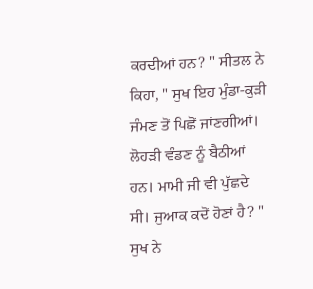ਕਰਦੀਆਂ ਹਨ? " ਸੀਤਲ ਨੇ ਕਿਹਾ, " ਸੁਖ ਇਹ ਮੁੰਡਾ-ਕੁੜੀ ਜੰਮਣ ਤੋਂ ਪਿਛੋਂ ਜਾਂਣਗੀਆਂ। ਲੋਹੜੀ ਵੰਡਣ ਨੂੰ ਬੈਠੀਆਂ ਹਨ। ਮਾਮੀ ਜੀ ਵੀ ਪੁੱਛਦੇ ਸੀ। ਜੁਆਕ ਕਦੋਂ ਹੋਣਾਂ ਹੈ? " ਸੁਖ ਨੇ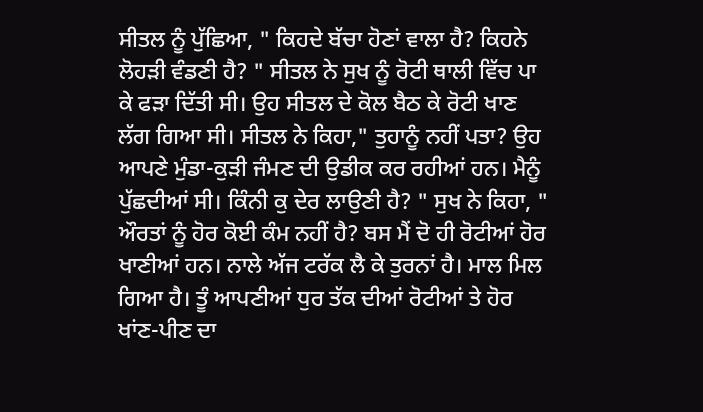ਸੀਤਲ ਨੂੰ ਪੁੱਛਿਆ, " ਕਿਹਦੇ ਬੱਚਾ ਹੋਣਾਂ ਵਾਲਾ ਹੈ? ਕਿਹਨੇ ਲੋਹੜੀ ਵੰਡਣੀ ਹੈ? " ਸੀਤਲ ਨੇ ਸੁਖ ਨੂੰ ਰੋਟੀ ਥਾਲੀ ਵਿੱਚ ਪਾ ਕੇ ਫੜਾ ਦਿੱਤੀ ਸੀ। ਉਹ ਸੀਤਲ ਦੇ ਕੋਲ ਬੈਠ ਕੇ ਰੋਟੀ ਖਾਣ ਲੱਗ ਗਿਆ ਸੀ। ਸੀਤਲ ਨੇ ਕਿਹਾ," ਤੁਹਾਨੂੰ ਨਹੀਂ ਪਤਾ? ਉਹ ਆਪਣੇ ਮੁੰਡਾ-ਕੁੜੀ ਜੰਮਣ ਦੀ ਉਡੀਕ ਕਰ ਰਹੀਆਂ ਹਨ। ਮੈਨੂੰ ਪੁੱਛਦੀਆਂ ਸੀ। ਕਿੰਨੀ ਕੁ ਦੇਰ ਲਾਉਣੀ ਹੈ? " ਸੁਖ ਨੇ ਕਿਹਾ, " ਔਰਤਾਂ ਨੂੰ ਹੋਰ ਕੋਈ ਕੰਮ ਨਹੀਂ ਹੈ? ਬਸ ਮੈਂ ਦੋ ਹੀ ਰੋਟੀਆਂ ਹੋਰ ਖਾਣੀਆਂ ਹਨ। ਨਾਲੇ ਅੱਜ ਟਰੱਕ ਲੈ ਕੇ ਤੁਰਨਾਂ ਹੈ। ਮਾਲ ਮਿਲ ਗਿਆ ਹੈ। ਤੂੰ ਆਪਣੀਆਂ ਧੁਰ ਤੱਕ ਦੀਆਂ ਰੋਟੀਆਂ ਤੇ ਹੋਰ ਖਾਂਣ-ਪੀਣ ਦਾ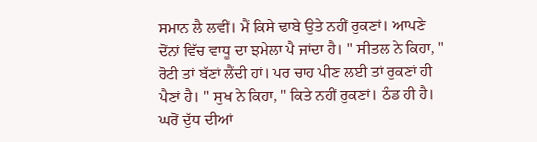ਸਮਾਨ ਲੈ ਲਵੀਂ। ਮੈਂ ਕਿਸੇ ਢਾਬੇ ਉਤੇ ਨਹੀਂ ਰੁਕਣਾਂ। ਆਪਣੇ ਦੋਂਨਾਂ ਵਿੱਚ ਵਾਧੂ ਦਾ ਝਮੇਲਾ ਪੈ ਜਾਂਦਾ ਹੈ। " ਸੀਤਲ ਨੇ ਕਿਹਾ, " ਰੋਟੀ ਤਾਂ ਬੱਣਾਂ ਲੈਂਦੀ ਹਾਂ। ਪਰ ਚਾਹ ਪੀਣ ਲਈ ਤਾਂ ਰੁਕਣਾਂ ਹੀ ਪੈਣਾਂ ਹੈ। " ਸੁਖ ਨੇ ਕਿਹਾ, " ਕਿਤੇ ਨਹੀਂ ਰੁਕਣਾਂ। ਠੰਡ ਹੀ ਹੈ। ਘਰੋਂ ਦੁੱਧ ਦੀਆਂ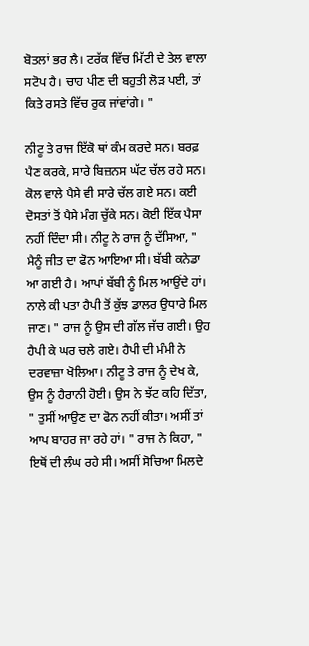ਬੋਤਲਾਂ ਭਰ ਲੈ। ਟਰੱਕ ਵਿੱਚ ਮਿੱਟੀ ਦੇ ਤੇਲ ਵਾਲਾ ਸਟੋਪ ਹੈ। ਚਾਹ ਪੀਣ ਦੀ ਬਹੁਤੀ ਲੋੜ ਪਈ, ਤਾਂ ਕਿਤੇ ਰਸਤੇ ਵਿੱਚ ਰੁਕ ਜਾਂਵਾਂਗੇ। "

ਨੀਟੂ ਤੇ ਰਾਜ ਇੱਕੋ ਥਾਂ ਕੰਮ ਕਰਦੇ ਸਨ। ਬਰਫ਼ ਪੈਣ ਕਰਕੇ, ਸਾਰੇ ਬਿਜ਼ਨਸ ਘੱਟ ਚੱਲ ਰਹੇ ਸਨ। ਕੋਲ ਵਾਲੇ ਪੈਸੇ ਵੀ ਸਾਰੇ ਚੱਲ ਗਏ ਸਨ। ਕਈ ਦੋਸਤਾਂ ਤੋਂ ਪੈਸੇ ਮੰਗ ਚੁੱਕੇ ਸਨ। ਕੋਈ ਇੱਕ ਪੈਸਾ ਨਹੀਂ ਦਿੰਦਾ ਸੀ। ਨੀਟੂ ਨੇ ਰਾਜ ਨੂੰ ਦੱਸਿਆ, " ਮੈਨੂੰ ਜੀਤ ਦਾ ਫੋਨ ਆਇਆ ਸੀ। ਬੱਬੀ ਕਨੇਡਾ ਆ ਗਈ ਹੈ। ਆਪਾਂ ਬੱਬੀ ਨੂੰ ਮਿਲ ਆਉਂਦੇ ਹਾਂ। ਨਾਲੇ ਕੀ ਪਤਾ ਹੈਪੀ ਤੋਂ ਕੁੱਝ ਡਾਲਰ ਉਧਾਰੇ ਮਿਲ ਜਾਣ। " ਰਾਜ ਨੂੰ ਉਸ ਦੀ ਗੱਲ ਜੱਚ ਗਈ। ਉਹ ਹੈਪੀ ਕੇ ਘਰ ਚਲੇ ਗਏ। ਹੈਪੀ ਦੀ ਮੰਮੀ ਨੇ ਦਰਵਾਜ਼ਾ ਖੋਲਿਆ। ਨੀਟੂ ਤੇ ਰਾਜ ਨੂੰ ਦੇਖ ਕੇ, ਉਸ ਨੂੰ ਹੈਰਾਨੀ ਹੋਈ। ਉਸ ਨੇ ਝੱਟ ਕਹਿ ਦਿੱਤਾ, " ਤੁਸੀਂ ਆਉਣ ਦਾ ਫੋਨ ਨਹੀਂ ਕੀਤਾ। ਅਸੀਂ ਤਾਂ ਆਪ ਬਾਹਰ ਜਾ ਰਹੇ ਹਾਂ। " ਰਾਜ ਨੇ ਕਿਹਾ, " ਇਥੋਂ ਦੀ ਲੰਘ ਰਹੇ ਸੀ। ਅਸੀਂ ਸੋਚਿਆ ਮਿਲਦੇ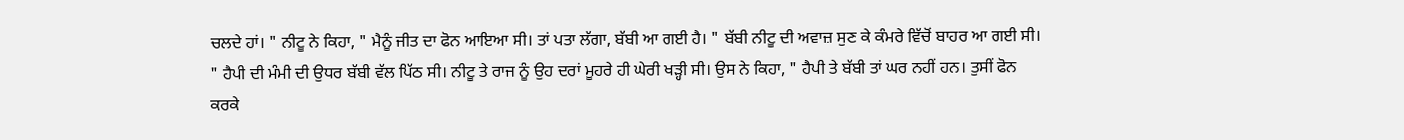ਚਲਦੇ ਹਾਂ। " ਨੀਟੂ ਨੇ ਕਿਹਾ, " ਮੈਨੂੰ ਜੀਤ ਦਾ ਫੋਨ ਆਇਆ ਸੀ। ਤਾਂ ਪਤਾ ਲੱਗਾ, ਬੱਬੀ ਆ ਗਈ ਹੈ। " ਬੱਬੀ ਨੀਟੂ ਦੀ ਅਵਾਜ਼ ਸੁਣ ਕੇ ਕੰਮਰੇ ਵਿੱਚੋਂ ਬਾਹਰ ਆ ਗਈ ਸੀ। " ਹੈਪੀ ਦੀ ਮੰਮੀ ਦੀ ਉਧਰ ਬੱਬੀ ਵੱਲ ਪਿੱਠ ਸੀ। ਨੀਟੂ ਤੇ ਰਾਜ ਨੂੰ ਉਹ ਦਰਾਂ ਮੂਹਰੇ ਹੀ ਘੇਰੀ ਖੜ੍ਹੀ ਸੀ। ਉਸ ਨੇ ਕਿਹਾ, " ਹੈਪੀ ਤੇ ਬੱਬੀ ਤਾਂ ਘਰ ਨਹੀਂ ਹਨ। ਤੁਸੀਂ ਫੋਨ ਕਰਕੇ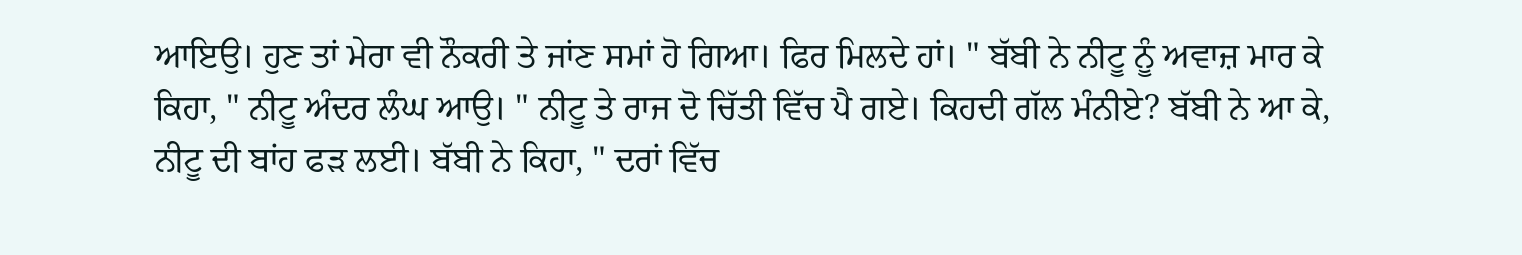ਆਇਉ। ਹੁਣ ਤਾਂ ਮੇਰਾ ਵੀ ਨੌਕਰੀ ਤੇ ਜਾਂਣ ਸਮਾਂ ਹੋ ਗਿਆ। ਫਿਰ ਮਿਲਦੇ ਹਾਂ। " ਬੱਬੀ ਨੇ ਨੀਟੂ ਨੂੰ ਅਵਾਜ਼ ਮਾਰ ਕੇ ਕਿਹਾ, " ਨੀਟੂ ਅੰਦਰ ਲੰਘ ਆਉ। " ਨੀਟੂ ਤੇ ਰਾਜ ਦੋ ਚਿੱਤੀ ਵਿੱਚ ਪੈ ਗਏ। ਕਿਹਦੀ ਗੱਲ ਮੰਨੀਏ? ਬੱਬੀ ਨੇ ਆ ਕੇ, ਨੀਟੂ ਦੀ ਬਾਂਹ ਫੜ ਲਈ। ਬੱਬੀ ਨੇ ਕਿਹਾ, " ਦਰਾਂ ਵਿੱਚ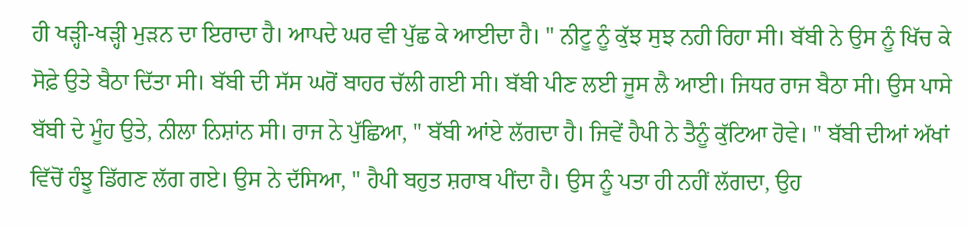ਹੀ ਖੜ੍ਹੀ-ਖੜ੍ਹੀ ਮੁੜਨ ਦਾ ਇਰਾਦਾ ਹੈ। ਆਪਦੇ ਘਰ ਵੀ ਪੁੱਛ ਕੇ ਆਈਦਾ ਹੈ। " ਨੀਟੂ ਨੂੰ ਕੁੱਝ ਸੁਝ ਨਹੀ ਰਿਹਾ ਸੀ। ਬੱਬੀ ਨੇ ਉਸ ਨੂੰ ਖਿੱਚ ਕੇ ਸੋਫ਼ੇ ਉਤੇ ਬੈਠਾ ਦਿੱਤਾ ਸੀ। ਬੱਬੀ ਦੀ ਸੱਸ ਘਰੋਂ ਬਾਹਰ ਚੱਲੀ ਗਈ ਸੀ। ਬੱਬੀ ਪੀਣ ਲਈ ਜੂਸ ਲੈ ਆਈ। ਜਿਧਰ ਰਾਜ ਬੈਠਾ ਸੀ। ਉਸ ਪਾਸੇ ਬੱਬੀ ਦੇ ਮੂੰਹ ਉਤੇ, ਨੀਲਾ ਨਿਸ਼ਾਂਨ ਸੀ। ਰਾਜ ਨੇ ਪੁੱਛਿਆ, " ਬੱਬੀ ਆਂਏ ਲੱਗਦਾ ਹੈ। ਜਿਵੇਂ ਹੈਪੀ ਨੇ ਤੈਨੂੰ ਕੁੱਟਿਆ ਹੋਵੇ। " ਬੱਬੀ ਦੀਆਂ ਅੱਖਾਂ ਵਿੱਚੋਂ ਹੰਝੂ ਡਿੱਗਣ ਲੱਗ ਗਏ। ਉਸ ਨੇ ਦੱਸਿਆ, " ਹੈਪੀ ਬਹੁਤ ਸ਼ਰਾਬ ਪੀਂਦਾ ਹੈ। ਉਸ ਨੂੰ ਪਤਾ ਹੀ ਨਹੀਂ ਲੱਗਦਾ, ਉਹ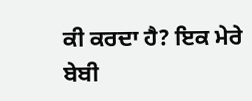ਕੀ ਕਰਦਾ ਹੈ? ਇਕ ਮੇਰੇ ਬੇਬੀ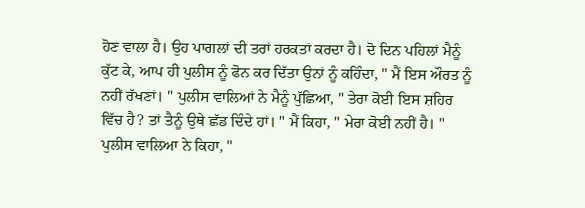ਹੋਣ ਵਾਲਾ ਹੈ। ਉਹ ਪਾਗਲਾਂ ਦੀ ਤਰਾਂ ਹਰਕਤਾਂ ਕਰਦਾ ਹੈ। ਦੋ ਦਿਨ ਪਹਿਲਾਂ ਮੈਨੂੰ ਕੁੱਟ ਕੇ, ਆਪ ਹੀ ਪੁਲੀਸ ਨੂੰ ਫੋਨ ਕਰ ਦਿੱਤਾ ਉਨਾਂ ਨੂੰ ਕਹਿੰਦਾ, " ਮੈਂ ਇਸ ਔਰਤ ਨੂੰ ਨਹੀਂ ਰੱਖਣਾਂ। " ਪੁਲੀਸ ਵਾਲਿਆਂ ਨੇ ਮੈਨੂੰ ਪੁੱਛਿਆ, " ਤੇਰਾ ਕੋਈ ਇਸ ਸ਼ਹਿਰ ਵਿੱਚ ਹੈ? ਤਾਂ ਤੈਨੂੰ ਉਥੇ ਛੱਡ ਦਿੰਦੇ ਹਾਂ। " ਮੈਂ ਕਿਹਾ, " ਮੇਰਾ ਕੋਈ ਨਹੀਂ ਹੈ। " ਪੁਲੀਸ ਵਾਲਿਆ ਨੇ ਕਿਹਾ, "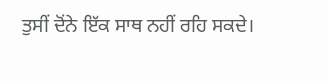ਤੁਸੀਂ ਦੋਂਨੇ ਇੱਕ ਸਾਥ ਨਹੀਂ ਰਹਿ ਸਕਦੇ।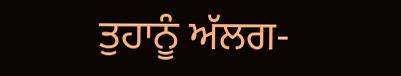ਤੁਹਾਨੂੰ ਅੱਲਗ-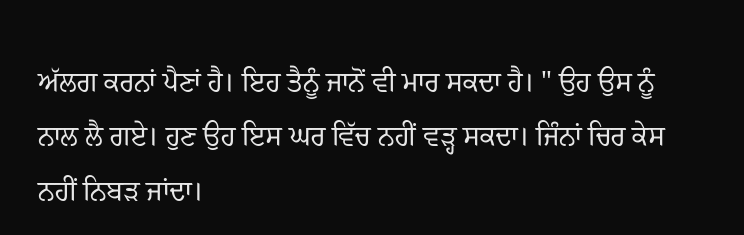ਅੱਲਗ ਕਰਨਾਂ ਪੈਣਾਂ ਹੈ। ਇਹ ਤੈਨੂੰ ਜਾਨੋਂ ਵੀ ਮਾਰ ਸਕਦਾ ਹੈ। " ਉਹ ਉਸ ਨੂੰ ਨਾਲ ਲੈ ਗਏ। ਹੁਣ ਉਹ ਇਸ ਘਰ ਵਿੱਚ ਨਹੀਂ ਵੜ੍ਹ ਸਕਦਾ। ਜਿੰਨਾਂ ਚਿਰ ਕੇਸ ਨਹੀਂ ਨਿਬੜ ਜਾਂਦਾ।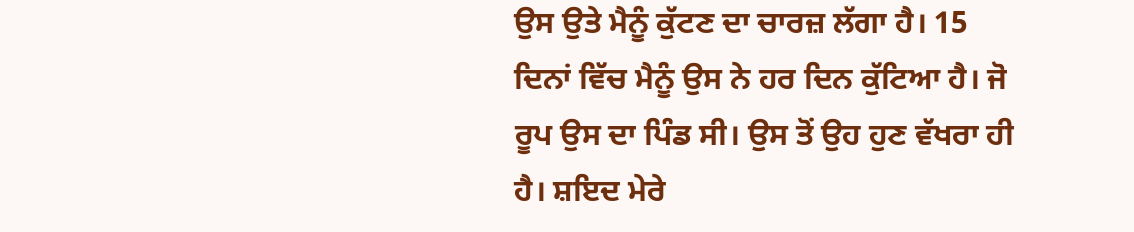ਉਸ ਉਤੇ ਮੈਨੂੰ ਕੁੱਟਣ ਦਾ ਚਾਰਜ਼ ਲੱਗਾ ਹੈ। 15 ਦਿਨਾਂ ਵਿੱਚ ਮੈਨੂੰ ਉਸ ਨੇ ਹਰ ਦਿਨ ਕੁੱਟਿਆ ਹੈ। ਜੋ ਰੂਪ ਉਸ ਦਾ ਪਿੰਡ ਸੀ। ਉਸ ਤੋਂ ਉਹ ਹੁਣ ਵੱਖਰਾ ਹੀ ਹੈ। ਸ਼ਇਦ ਮੇਰੇ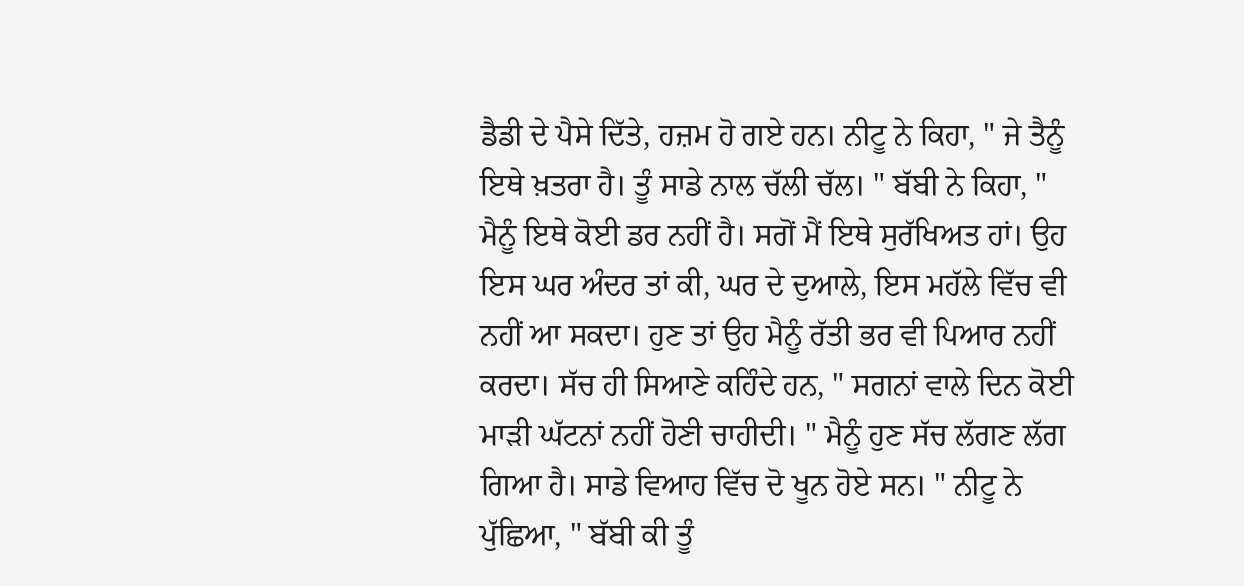ਡੈਡੀ ਦੇ ਪੈਸੇ ਦਿੱਤੇ, ਹਜ਼ਮ ਹੋ ਗਏ ਹਨ। ਨੀਟੂ ਨੇ ਕਿਹਾ, " ਜੇ ਤੈਨੂੰ ਇਥੇ ਖ਼ਤਰਾ ਹੈ। ਤੂੰ ਸਾਡੇ ਨਾਲ ਚੱਲੀ ਚੱਲ। " ਬੱਬੀ ਨੇ ਕਿਹਾ, " ਮੈਨੂੰ ਇਥੇ ਕੋਈ ਡਰ ਨਹੀਂ ਹੈ। ਸਗੋਂ ਮੈਂ ਇਥੇ ਸੁਰੱਖਿਅਤ ਹਾਂ। ਉਹ ਇਸ ਘਰ ਅੰਦਰ ਤਾਂ ਕੀ, ਘਰ ਦੇ ਦੁਆਲੇ, ਇਸ ਮਹੱਲੇ ਵਿੱਚ ਵੀ ਨਹੀਂ ਆ ਸਕਦਾ। ਹੁਣ ਤਾਂ ਉਹ ਮੈਨੂੰ ਰੱਤੀ ਭਰ ਵੀ ਪਿਆਰ ਨਹੀਂ ਕਰਦਾ। ਸੱਚ ਹੀ ਸਿਆਣੇ ਕਹਿੰਦੇ ਹਨ, " ਸਗਨਾਂ ਵਾਲੇ ਦਿਨ ਕੋਈ ਮਾੜੀ ਘੱਟਨਾਂ ਨਹੀਂ ਹੋਣੀ ਚਾਹੀਦੀ। " ਮੈਨੂੰ ਹੁਣ ਸੱਚ ਲੱਗਣ ਲੱਗ ਗਿਆ ਹੈ। ਸਾਡੇ ਵਿਆਹ ਵਿੱਚ ਦੋ ਖੂਨ ਹੋਏ ਸਨ। " ਨੀਟੂ ਨੇ ਪੁੱਛਿਆ, " ਬੱਬੀ ਕੀ ਤੂੰ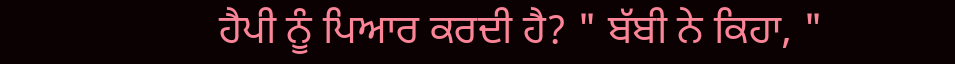ਹੈਪੀ ਨੂੰ ਪਿਆਰ ਕਰਦੀ ਹੈ? " ਬੱਬੀ ਨੇ ਕਿਹਾ, "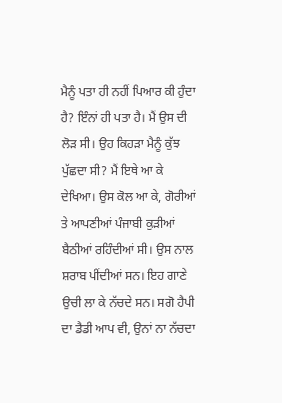ਮੈਨੂੰ ਪਤਾ ਹੀ ਨਹੀਂ ਪਿਆਰ ਕੀ ਹੁੰਦਾ ਹੈ? ਇੰਨਾਂ ਹੀ ਪਤਾ ਹੈ। ਮੈਂ ਉਸ ਦੀ ਲੋੜ ਸੀ। ਉਹ ਕਿਹੜਾ ਮੈਨੂੰ ਕੁੱਝ ਪੁੱਛਦਾ ਸੀ? ਮੈਂ ਇਥੇ ਆ ਕੇ ਦੇਖਿਆ। ਉਸ ਕੋਲ ਆ ਕੇ, ਗੋਰੀਆਂ ਤੇ ਆਪਣੀਆਂ ਪੰਜਾਬੀ ਕੁੜੀਆਂ ਬੈਠੀਆਂ ਰਹਿੰਦੀਆਂ ਸੀ। ਉਸ ਨਾਲ ਸ਼ਰਾਬ ਪੀਂਦੀਆਂ ਸਨ। ਇਹ ਗਾਣੇ ਉਚੀ ਲਾ ਕੇ ਨੱਚਦੇ ਸਨ। ਸਗੋ ਹੈਪੀ ਦਾ ਡੈਡੀ ਆਪ ਵੀ, ਉਨਾਂ ਨਾ ਨੱਚਦਾ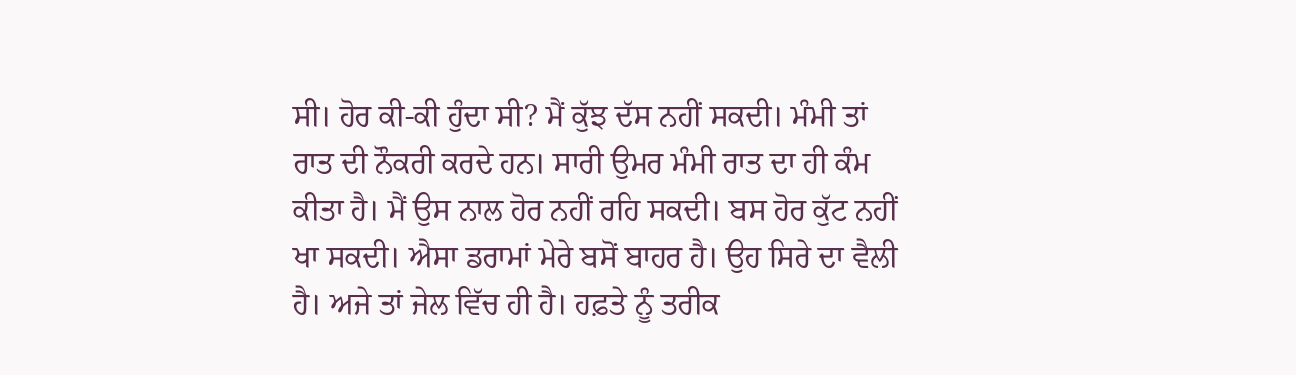ਸੀ। ਹੋਰ ਕੀ-ਕੀ ਹੁੰਦਾ ਸੀ? ਮੈਂ ਕੁੱਝ ਦੱਸ ਨਹੀਂ ਸਕਦੀ। ਮੰਮੀ ਤਾਂ ਰਾਤ ਦੀ ਨੌਕਰੀ ਕਰਦੇ ਹਨ। ਸਾਰੀ ਉਮਰ ਮੰਮੀ ਰਾਤ ਦਾ ਹੀ ਕੰਮ ਕੀਤਾ ਹੈ। ਮੈਂ ਉਸ ਨਾਲ ਹੋਰ ਨਹੀਂ ਰਹਿ ਸਕਦੀ। ਬਸ ਹੋਰ ਕੁੱਟ ਨਹੀਂ ਖਾ ਸਕਦੀ। ਐਸਾ ਡਰਾਮਾਂ ਮੇਰੇ ਬਸੋਂ ਬਾਹਰ ਹੈ। ਉਹ ਸਿਰੇ ਦਾ ਵੈਲੀ ਹੈ। ਅਜੇ ਤਾਂ ਜੇਲ ਵਿੱਚ ਹੀ ਹੈ। ਹਫ਼ਤੇ ਨੂੰ ਤਰੀਕ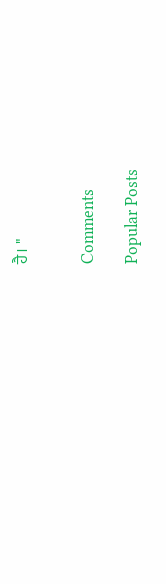ਹੈ। "


Comments

Popular Posts